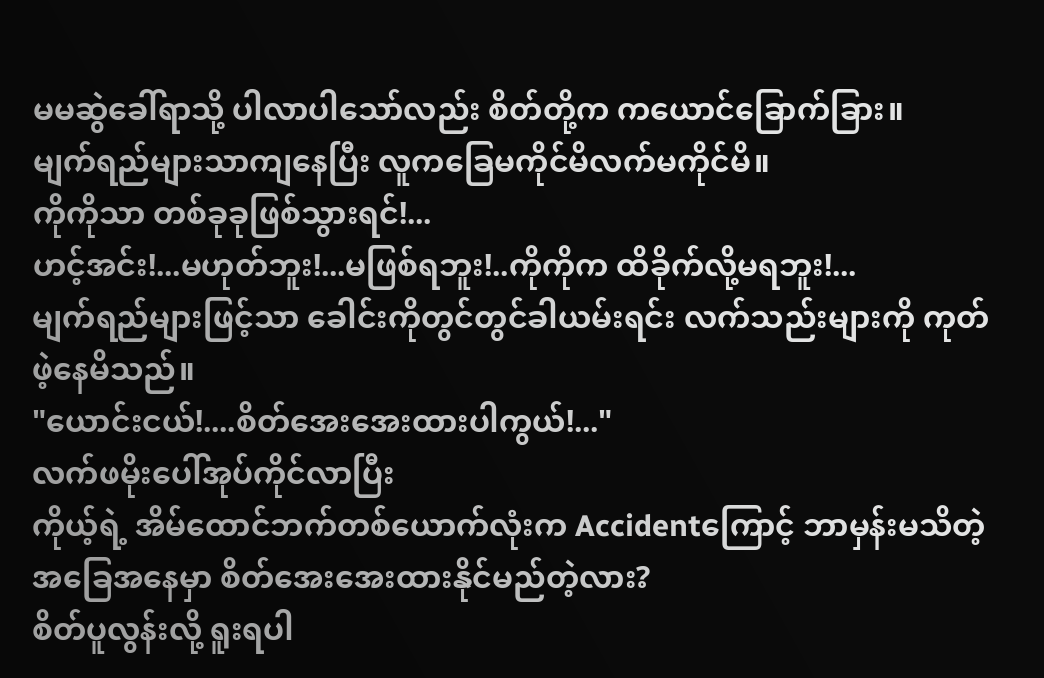မမဆွဲခေါ်ရာသို့ ပါလာပါသော်လည်း စိတ်တို့က ကယောင်ခြောက်ခြား။
မျက်ရည်များသာကျနေပြီး လူကခြေမကိုင်မိလက်မကိုင်မိ။
ကိုကိုသာ တစ်ခုခုဖြစ်သွားရင်!...
ဟင့်အင်း!...မဟုတ်ဘူး!...မဖြစ်ရဘူး!..ကိုကိုက ထိခိုက်လို့မရဘူး!...
မျက်ရည်များဖြင့်သာ ခေါင်းကိုတွင်တွင်ခါယမ်းရင်း လက်သည်းများကို ကုတ်ဖဲ့နေမိသည်။
"ယောင်းငယ်!....စိတ်အေးအေးထားပါကွယ်!..."
လက်ဖမိုးပေါ်အုပ်ကိုင်လာပြီး
ကိုယ့်ရဲ့ အိမ်ထောင်ဘက်တစ်ယောက်လုံးက Accidentကြောင့် ဘာမှန်းမသိတဲ့အခြေအနေမှာ စိတ်အေးအေးထားနိုင်မည်တဲ့လား?
စိတ်ပူလွန်းလို့ ရူးရပါ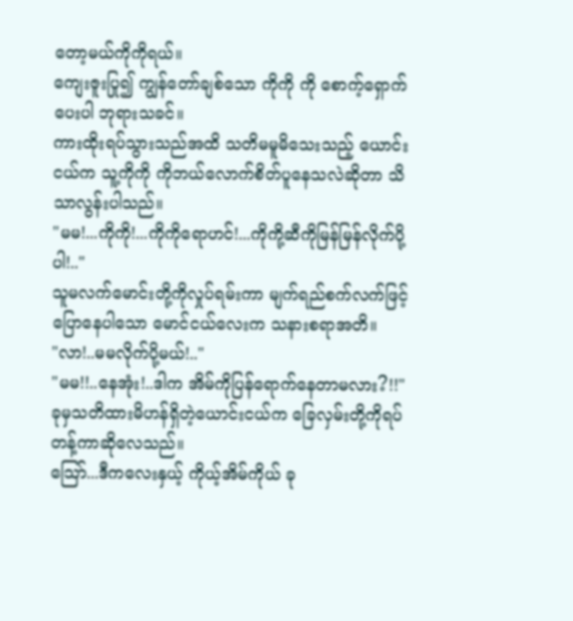တော့မယ်ကိုကိုရယ်။
ကျေးဇူးပြု၍ ကျွန်တော်ချစ်သော ကိုကို ကို စောက့်ရှောက်ပေးပါ ဘုရားသခင်။
ကားထိုးရပ်သွားသည်အထိ သတိမမူမိသေးသည့် ယောင်းငယ်က သူ့ကိုကို ကိုဘယ်လောက်စိတ်ပူနေသလဲဆိုတာ သိသာလွန်းပါသည်။
"မမ!...ကိုကို!...ကိုကိုရောဟင်!...ကိုကို့ဆီကိုမြန်မြန်လိုက်ပို့ပါ!.."
သူမလက်မောင်းတို့ကိုလှုပ်ရမ်းကာ မျက်ရည်စက်လက်ဖြင့်ပြောနေပါသော မောင်ငယ်လေးက သနားစရာအတိ။
"လာ!..မမလိုက်ပို့မယ်!.."
"မမ!!..နေအုံး!..ဒါက အိမ်ကိုပြန်ရောက်နေတာမလား?!!"
ခုမှသတိထားမိဟန်ရှိတဲ့ယောင်းငယ်က ခြေလှမ်းတို့ကိုရပ်တန့်ကာဆိုလေသည်။
သြော်...ဒီကလေးနှယ့် ကိုယ့်အိမ်ကိုယ် ခု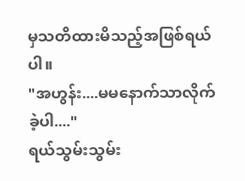မှသတိထားမိသည့်အဖြစ်ရယ်ပါ။
"အဟွန်း....မမနောက်သာလိုက်ခဲ့ပါ...."
ရယ်သွမ်းသွမ်း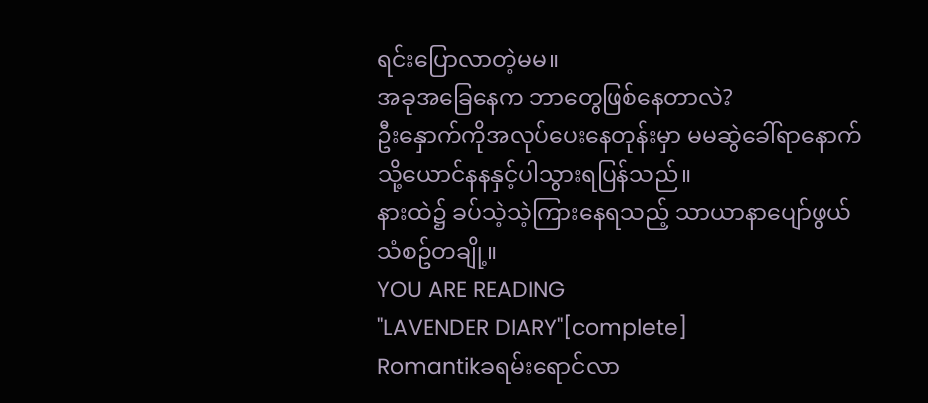ရင်းပြောလာတဲ့မမ။
အခုအခြေနေက ဘာတွေဖြစ်နေတာလဲ?
ဦးနှောက်ကိုအလုပ်ပေးနေတုန်းမှာ မမဆွဲခေါ်ရာနောက်သို့ယောင်နနနှင့်ပါသွားရပြန်သည်။
နားထဲ၌ ခပ်သဲ့သဲ့ကြားနေရသည့် သာယာနာပျော်ဖွယ် သံစဥ်တချို့။
YOU ARE READING
"LAVENDER DIARY"[complete]
Romantikခရမ်းရောင်လာ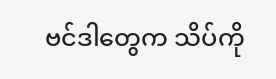ဗင်ဒါတွေက သိပ်ကို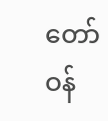တော်ဝန်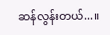ဆန်လွန်းတယ်...။